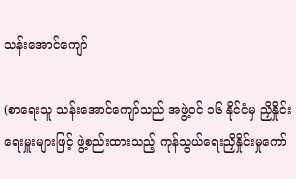သန်းအောင်ကျော်

(စာရေးသူ သန်းအောင်ကျော်သည် အဖွဲ့ဝင် ၁၆ နိုင်ငံမှ ညှိနှိုင်းရေးမှူးများဖြင့် ဖွဲ့စည်းထားသည့် ကုန်သွယ်ရေးညှိနှိုင်းမှုကော်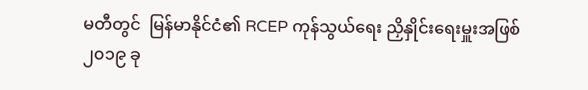မတီတွင်  မြန်မာနိုင်ငံ၏ RCEP ကုန်သွယ်ရေး ညှိနှိုင်းရေးမှူးအဖြစ် ၂၀၁၉ ခု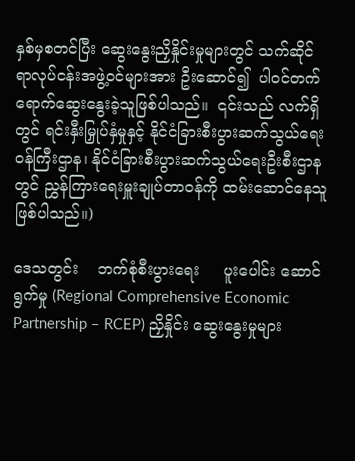နှစ်မှစတင်ပြီး ဆွေးနွေးညှိနှိုင်းမှုများတွင် သက်ဆိုင်ရာလုပ်ငန်းအဖွဲ့ဝင်များအား ဦးဆောင်၍  ပါဝင်တက်ရောက်ဆွေးနွေးခဲ့သူဖြစ်ပါသည်။  ၎င်းသည် လက်ရှိတွင် ရင်းနှီးမြှုပ်နှံမှုနှင့် နိုင်ငံခြားစီးပွားဆက်သွယ်ရေးဝန်ကြီးဌာန၊ နိုင်ငံခြားစီးပွားဆက်သွယ်ရေးဦးစီးဌာနတွင် ညွှန်ကြားရေးမှူးချုပ်တာဝန်ကို ထမ်းဆောင်နေသူ ဖြစ်ပါသည်။)

ဒေသတွင်း    ဘက်စုံစီးပွားရေး     ပူးပေါင်း ဆောင်ရွက်မှု (Regional Comprehensive Economic Partnership – RCEP) ညှိနှိုင်း ဆွေးနွေးမှုများ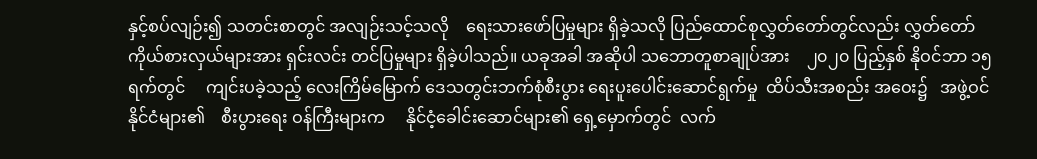နှင့်စပ်လျဉ်း၍ သတင်းစာတွင် အလျဉ်းသင့်သလို    ရေးသားဖော်ပြမှုများ ရှိခဲ့သလို ပြည်ထောင်စုလွှတ်တော်တွင်လည်း လွှတ်တော်ကိုယ်စားလှယ်များအား ရှင်းလင်း တင်ပြမှုများ ရှိခဲ့ပါသည်။ ယခုအခါ အဆိုပါ သဘောတူစာချုပ်အား    ၂၀၂၀ ပြည့်နှစ် နိုဝင်ဘာ ၁၅ ရက်တွင်     ကျင်းပခဲ့သည့် လေးကြိမ်မြောက် ဒေသတွင်းဘက်စုံစီးပွား ရေးပူးပေါင်းဆောင်ရွက်မှု  ထိပ်သီးအစည်း အဝေး၌   အဖွဲ့ဝင်နိုင်ငံများ၏    စီးပွားရေး ဝန်ကြီးများက     နိုင်ငံ့ခေါင်းဆောင်များ၏ ရှေ့မှောက်တွင်  လက်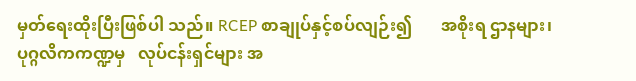မှတ်ရေးထိုးပြီးဖြစ်ပါ သည်။ RCEP စာချုပ်နှင့်စပ်လျဉ်း၍       အစိုးရ ဌာနများ၊  ပုဂ္ဂလိကကဏ္ဍမှ   လုပ်ငန်းရှင်များ အ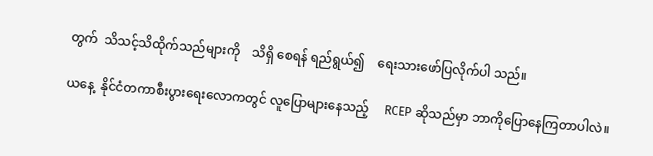တွက်  သိသင့်သိထိုက်သည်များကို    သိရှိ စေရန် ရည်ရွယ်၍    ရေးသားဖော်ပြလိုက်ပါ သည်။

ယနေ့  နိုင်ငံတကာစီးပွားရေးလောကတွင် လူပြောများနေသည့်     RCEP ဆိုသည်မှာ ဘာကိုပြောနေကြတာပါလဲ။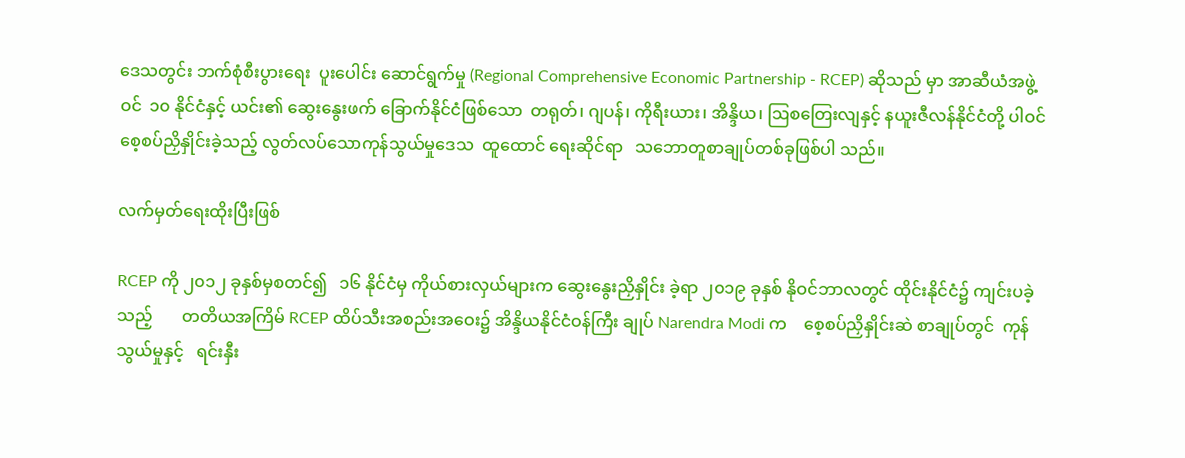ဒေသတွင်း ဘက်စုံစီးပွားရေး  ပူးပေါင်း ဆောင်ရွက်မှု (Regional Comprehensive Economic Partnership - RCEP) ဆိုသည် မှာ အာဆီယံအဖွဲ့ဝင်  ၁၀ နိုင်ငံနှင့် ယင်း၏ ဆွေးနွေးဖက် ခြောက်နိုင်ငံဖြစ်သော  တရုတ်၊ ဂျပန်၊ ကိုရီးယား၊ အိန္ဒိယ၊ ဩစတြေးလျနှင့် နယူးဇီလန်နိုင်ငံတို့ ပါဝင်စေ့စပ်ညှိနှိုင်းခဲ့သည့် လွတ်လပ်သောကုန်သွယ်မှုဒေသ  ထူထောင် ရေးဆိုင်ရာ   သဘောတူစာချုပ်တစ်ခုဖြစ်ပါ သည်။

လက်မှတ်ရေးထိုးပြီးဖြစ်

RCEP ကို ၂၀၁၂ ခုနှစ်မှစတင်၍   ၁၆ နိုင်ငံမှ ကိုယ်စားလှယ်များက ဆွေးနွေးညှိနှိုင်း ခဲ့ရာ ၂၀၁၉ ခုနှစ် နိုဝင်ဘာလတွင် ထိုင်းနိုင်ငံ၌ ကျင်းပခဲ့သည့်       တတိယအကြိမ် RCEP ထိပ်သီးအစည်းအဝေး၌ အိန္ဒိယနိုင်ငံဝန်ကြီး ချုပ် Narendra Modi က    စေ့စပ်ညှိနှိုင်းဆဲ စာချုပ်တွင်  ကုန်သွယ်မှုနှင့်   ရင်းနှီး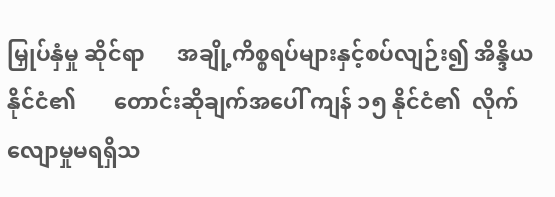မြှုပ်နှံမှု ဆိုင်ရာ      အချို့ကိစ္စရပ်များနှင့်စပ်လျဉ်း၍ အိန္ဒိယနိုင်ငံ၏       တောင်းဆိုချက်အပေါ် ကျန် ၁၅ နိုင်ငံ၏  လိုက်လျောမှုမရရှိသ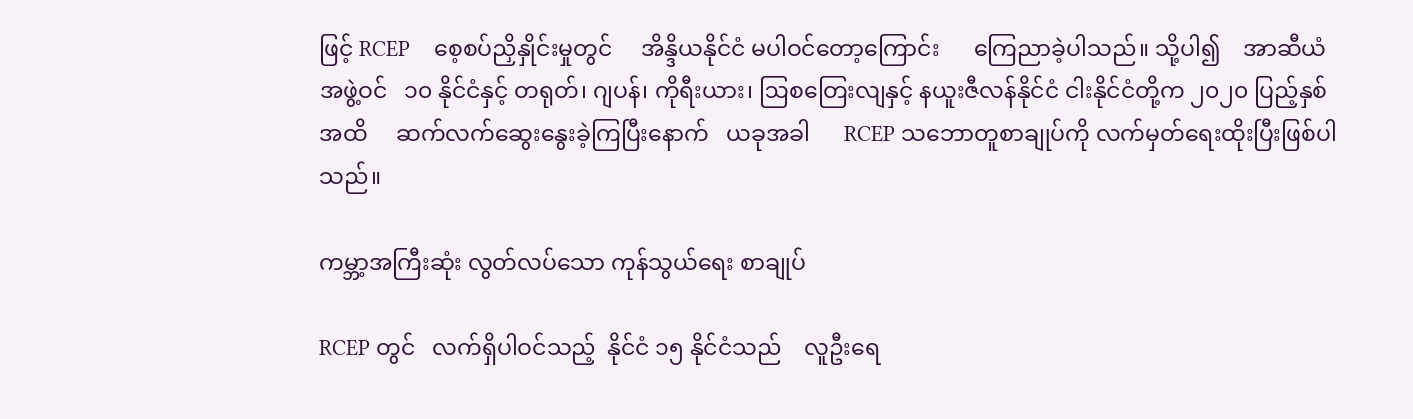ဖြင့် RCEP    စေ့စပ်ညှိနှိုင်းမှုတွင်     အိန္ဒိယနိုင်ငံ မပါဝင်တော့ကြောင်း      ကြေညာခဲ့ပါသည်။ သို့ပါ၍    အာဆီယံအဖွဲ့ဝင်   ၁၀ နိုင်ငံနှင့် တရုတ်၊ ဂျပန်၊ ကိုရီးယား၊ ဩစတြေးလျနှင့် နယူးဇီလန်နိုင်ငံ ငါးနိုင်ငံတို့က ၂၀၂၀ ပြည့်နှစ် အထိ     ဆက်လက်ဆွေးနွေးခဲ့ကြပြီးနောက်   ယခုအခါ      RCEP သဘောတူစာချုပ်ကို လက်မှတ်ရေးထိုးပြီးဖြစ်ပါသည်။

ကမ္ဘာ့အကြီးဆုံး လွတ်လပ်သော ကုန်သွယ်ရေး စာချုပ်

RCEP တွင်   လက်ရှိပါဝင်သည့်  နိုင်ငံ ၁၅ နိုင်ငံသည်    လူဦးရေ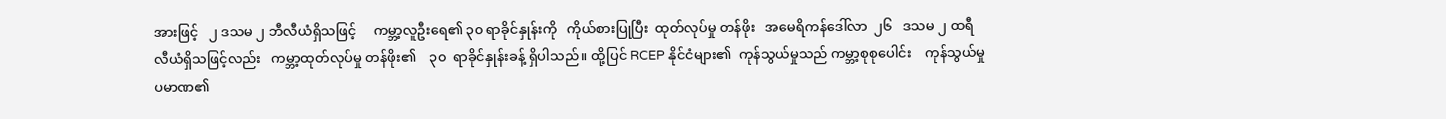အားဖြင့်   ၂ ဒသမ ၂ ဘီလီယံရှိသဖြင့်     ကမ္ဘာ့လူဦးရေ၏ ၃၀ ရာခိုင်နှုန်းကို   ကိုယ်စားပြုပြီး  ထုတ်လုပ်မှု တန်ဖိုး   အမေရိကန်ဒေါ်လာ  ၂၆   ဒသမ ၂ ထရီလီယံရှိသဖြင့်လည်း   ကမ္ဘာ့ထုတ်လုပ်မှု တန်ဖိုး၏    ၃၀  ရာခိုင်နှုန်းခန့် ရှိပါသည်။ ထို့ပြင် RCEP နိုင်ငံများ၏  ကုန်သွယ်မှုသည် ကမ္ဘာ့စုစုပေါင်း    ကုန်သွယ်မှုပမာဏ၏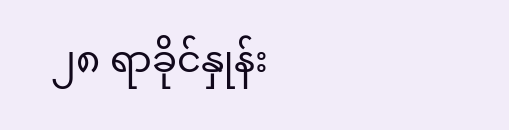၂၈ ရာခိုင်နှုန်း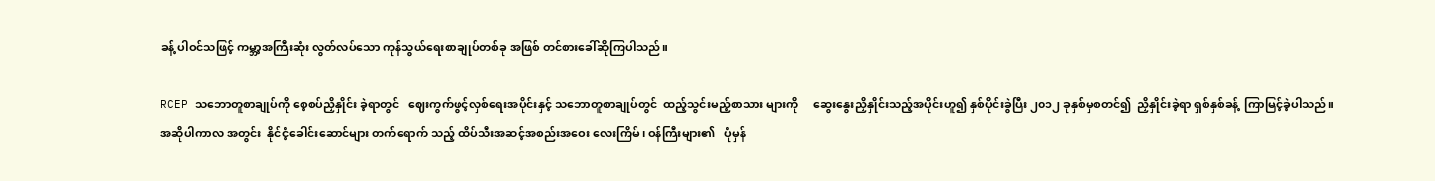ခန့် ပါဝင်သဖြင့် ကမ္ဘာ့အကြီးဆုံး လွတ်လပ်သော ကုန်သွယ်ရေးစာချုပ်တစ်ခု အဖြစ် တင်စားခေါ်ဆိုကြပါသည်။

RCEP သဘောတူစာချုပ်ကို စေ့စပ်ညှိနှိုင်း ခဲ့ရာတွင်   ဈေးကွက်ဖွင့်လှစ်ရေးအပိုင်းနှင့် သဘောတူစာချုပ်တွင်  ထည့်သွင်းမည့်စာသား များကို     ဆွေးနွေးညှိနှိုင်းသည့်အပိုင်းဟူ၍ နှစ်ပိုင်းခွဲပြီး ၂၀၁၂ ခုနှစ်မှစတင်၍  ညှိနှိုင်းခဲ့ရာ ရှစ်နှစ်ခန့်  ကြာမြင့်ခဲ့ပါသည်။  အဆိုပါကာလ အတွင်း  နိုင်ငံ့ခေါင်းဆောင်များ တက်ရောက် သည့် ထိပ်သီးအဆင့်အစည်းအဝေး လေးကြိမ်၊ ဝန်ကြီးများ၏   ပုံမှန်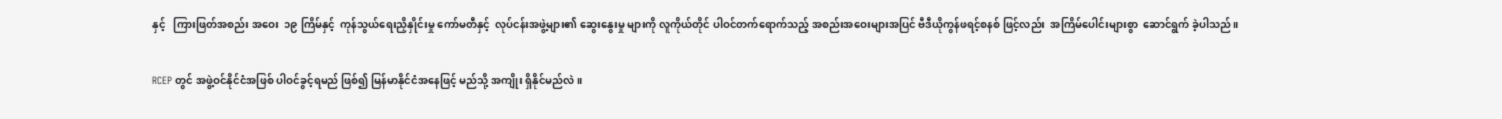နှင့်   ကြားဖြတ်အစည်း အဝေး  ၁၉ ကြိမ်နှင့်  ကုန်သွယ်ရေးညှိနှိုင်းမှု ကော်မတီနှင့်  လုပ်ငန်းအဖွဲ့များ၏ ဆွေးနွေးမှု များကို လူကိုယ်တိုင် ပါဝင်တက်ရောက်သည့် အစည်းအဝေးများအပြင် ဗီဒီယိုကွန်ဖရင့်စနစ် ဖြင့်လည်း  အကြိမ်ပေါင်းများစွာ  ဆောင်ရွက် ခဲ့ပါသည်။

RCEP တွင် အဖွဲ့ဝင်နိုင်ငံအဖြစ် ပါဝင်ခွင့်ရမည် ဖြစ်၍ မြန်မာနိုင်ငံအနေဖြင့် မည်သို့ အကျိုး ရှိနိုင်မည်လဲ။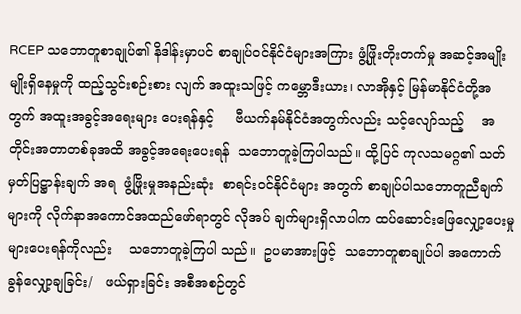RCEP သဘောတူစာချုပ်၏ နိဒါန်းမှာပင် စာချုပ်ဝင်နိုင်ငံများအကြား ဖွံ့ဖြိုးတိုးတက်မှု အဆင့်အမျိုးမျိုးရှိနေမှုကို ထည့်သွင်းစဉ်းစား လျက် အထူးသဖြင့် ကမ္ဘောဒီးယား၊ လာအိုနှင့် မြန်မာနိုင်ငံတို့အတွက် အထူးအခွင့်အရေးများ ပေးရန်နှင့်     ဗီယက်နမ်နိုင်ငံအတွက်လည်း သင့်လျော်သည့်    အတိုင်းအတာတစ်ခုအထိ အခွင့်အရေးပေးရန်  သဘောတူခဲ့ကြပါသည်။ ထို့ပြင် ကုလသမဂ္ဂ၏ သတ်မှတ်ပြဋ္ဌာန်းချက် အရ  ဖွံ့ဖြိုးမှုအနည်းဆုံး  စာရင်းဝင်နိုင်ငံများ အတွက် စာချုပ်ပါသဘောတူညီချက်များကို လိုက်နာအကောင်အထည်ဖော်ရာတွင် လိုအပ် ချက်များရှိလာပါက ထပ်ဆောင်းဖြေလျှော့ပေးမှုများပေးရန်ကိုလည်း    သဘောတူခဲ့ကြပါ သည်။  ဥပမာအားဖြင့်  သဘောတူစာချုပ်ပါ အကောက်ခွန်လျှော့ချခြင်း/   ဖယ်ရှားခြင်း အစီအစဉ်တွင်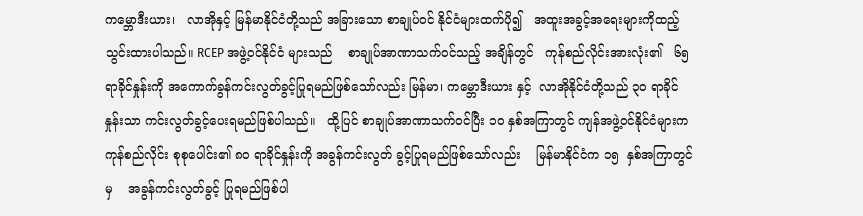ကမ္ဘောဒီးယား၊   လာအိုနှင့် မြန်မာနိုင်ငံတို့သည် အခြားသော စာချုပ်ဝင် နိုင်ငံများထက်ပို၍   အထူးအခွင့်အရေးများကိုထည့်သွင်းထားပါသည်။ RCEP အဖွဲ့ဝင်နိုင်ငံ များသည်    စာချုပ်အာဏာသက်ဝင်သည့် အချိန်တွင်   ကုန်စည်လိုင်းအားလုံး၏   ၆၅ ရာခိုင်နှုန်းကို အကောက်ခွန်ကင်းလွတ်ခွင့်ပြုရမည်ဖြစ်သော်လည်း မြန်မာ၊ ကမ္ဘောဒီးယား နှင့်  လာအိုနိုင်ငံတို့သည် ၃၀ ရာခိုင်နှုန်းသာ ကင်းလွတ်ခွင့်ပေးရမည်ဖြစ်ပါသည်။   ထို့ပြင် စာချုပ်အာဏာသက်ဝင်ပြီး ၁၀ နှစ်အကြာတွင် ကျန်အဖွဲ့ဝင်နိုင်ငံများက       ကုန်စည်လိုင်း စုစုပေါင်း၏ ၈၀ ရာခိုင်နှုန်းကို အခွန်ကင်းလွတ် ခွင့်ပြုရမည်ဖြစ်သော်လည်း    မြန်မာနိုင်ငံက ၁၅  နှစ်အကြာတွင်မှ    အခွန်ကင်းလွတ်ခွင့် ပြုရမည်ဖြစ်ပါ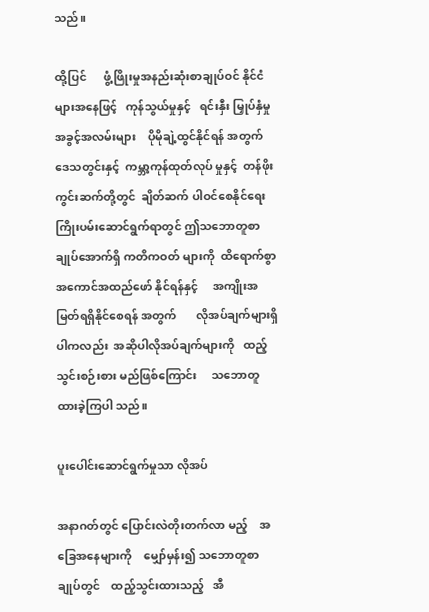သည်။

ထို့ပြင်      ဖွံ့ဖြိုးမှုအနည်းဆုံးစာချုပ်ဝင် နိုင်ငံများအနေဖြင့်   ကုန်သွယ်မှုနှင့်   ရင်းနှီး မြှုပ်နှံမှုအခွင့်အလမ်းများ    ပိုမိုချဲ့ထွင်နိုင်ရန် အတွက် ဒေသတွင်းနှင့်  ကမ္ဘာ့ကုန်ထုတ်လုပ် မှုနှင့်  တန်ဖိုးကွင်းဆက်တို့တွင်  ချိတ်ဆက် ပါဝင်စေနိုင်ရေး ကြိုးပမ်းဆောင်ရွက်ရာတွင် ဤသဘောတူစာချုပ်အောက်ရှိ ကတိကဝတ် များကို  ထိရောက်စွာ  အကောင်အထည်ဖော် နိုင်ရန်နှင့်     အကျိုးအမြတ်ရရှိနိုင်စေရန် အတွက်       လိုအပ်ချက်များရှိပါကလည်း  အဆိုပါလိုအပ်ချက်များကို   ထည့်သွင်းစဉ်းစား မည်ဖြစ်ကြောင်း     သဘောတူထားခဲ့ကြပါ သည်။

ပူးပေါင်းဆောင်ရွက်မှုသာ လိုအပ်

အနာဂတ်တွင် ပြောင်းလဲတိုးတက်လာ မည့်    အခြေအနေများကို    မျှော်မှန်း၍ သဘောတူစာချုပ်တွင်    ထည့်သွင်းထားသည့်   အီ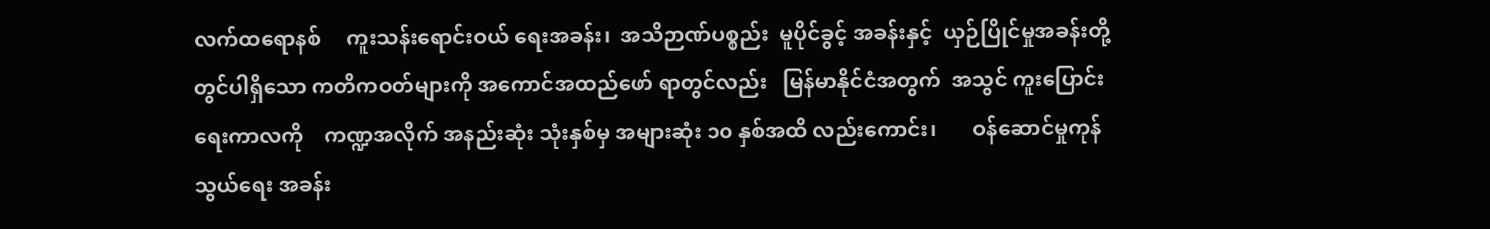လက်ထရောနစ်     ကူးသန်းရောင်းဝယ် ရေးအခန်း၊  အသိဉာဏ်ပစ္စည်း  မူပိုင်ခွင့် အခန်းနှင့်  ယှဉ်ပြိုင်မှုအခန်းတို့တွင်ပါရှိသော ကတိကဝတ်များကို အကောင်အထည်ဖော် ရာတွင်လည်း   မြန်မာနိုင်ငံအတွက်  အသွင် ကူးပြောင်းရေးကာလကို    ကဏ္ဍအလိုက် အနည်းဆုံး သုံးနှစ်မှ အများဆုံး ၁၀ နှစ်အထိ လည်းကောင်း၊       ဝန်ဆောင်မှုကုန်သွယ်ရေး အခန်း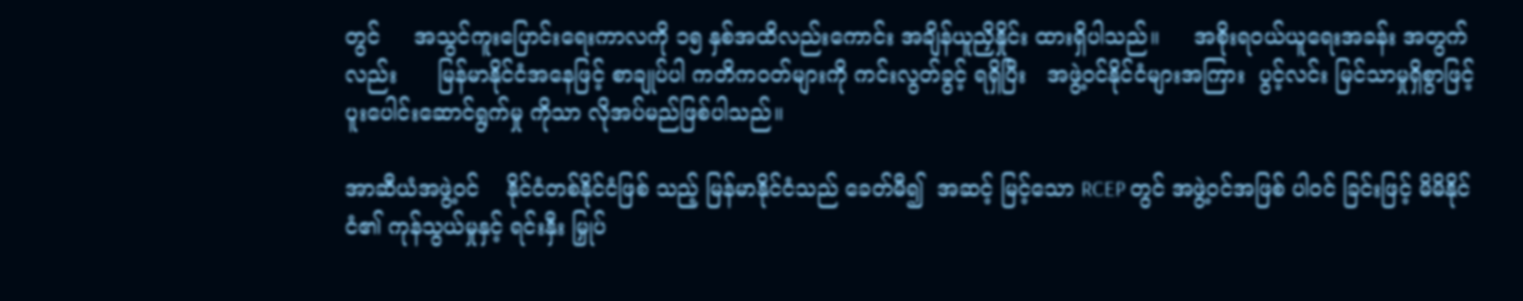တွင်     အသွင်ကူးပြောင်းရေးကာလကို ၁၅ နှစ်အထိလည်းကောင်း အချိန်ယူညှိနှိုင်း ထားရှိပါသည်။     အစိုးရဝယ်ယူရေးအခန်း အတွက်လည်း      မြန်မာနိုင်ငံအနေဖြင့် စာချုပ်ပါ ကတိကဝတ်များကို ကင်းလွတ်ခွင့် ရရှိပြီး   အဖွဲ့ဝင်နိုင်ငံများအကြား  ပွင့်လင်း မြင်သာမှုရှိစွာဖြင့်    ပူးပေါင်းဆောင်ရွက်မှု ကိုသာ လိုအပ်မည်ဖြစ်ပါသည်။

အာဆီယံအဖွဲ့ဝင်    နိုင်ငံတစ်နိုင်ငံဖြစ် သည့် မြန်မာနိုင်ငံသည် ခေတ်မီ၍  အဆင့် မြင့်သော RCEP တွင် အဖွဲ့ဝင်အဖြစ် ပါဝင် ခြင်းဖြင့် မိမိနိုင်ငံ၏ ကုန်သွယ်မှုနှင့် ရင်းနှီး မြှုပ်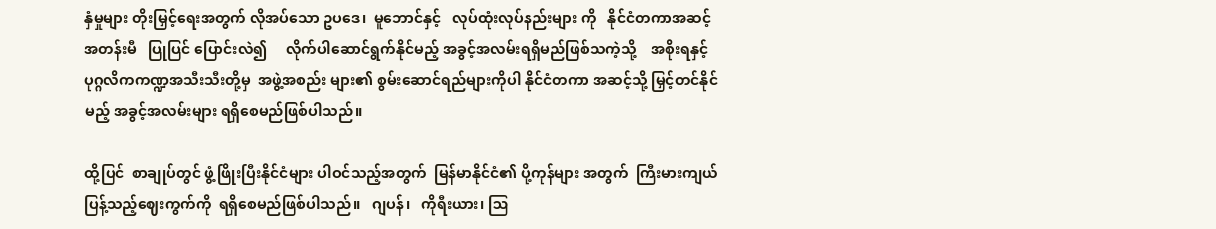နှံမှုများ တိုးမြှင့်ရေးအတွက် လိုအပ်သော ဥပဒေ၊  မူဘောင်နှင့်   လုပ်ထုံးလုပ်နည်းများ ကို   နိုင်ငံတကာအဆင့်အတန်းမီ   ပြုပြင် ပြောင်းလဲ၍     လိုက်ပါဆောင်ရွက်နိုင်မည့် အခွင့်အလမ်းရရှိမည်ဖြစ်သကဲ့သို့    အစိုးရနှင့် ပုဂ္ဂလိကကဏ္ဍအသီးသီးတို့မှ  အဖွဲ့အစည်း များ၏ စွမ်းဆောင်ရည်များကိုပါ နိုင်ငံတကာ အဆင့်သို့ မြှင့်တင်နိုင်မည့် အခွင့်အလမ်းများ ရရှိစေမည်ဖြစ်ပါသည်။

ထို့ပြင်  စာချုပ်တွင် ဖွံ့ဖြိုးပြီးနိုင်ငံများ ပါဝင်သည့်အတွက်  မြန်မာနိုင်ငံ၏ ပို့ကုန်များ အတွက်  ကြီးမားကျယ်ပြန့်သည့်ဈေးကွက်ကို  ရရှိစေမည်ဖြစ်ပါသည်။   ဂျပန်၊   ကိုရီးယား၊ ဩ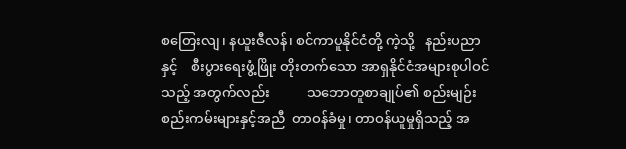စတြေးလျ၊ နယူးဇီလန်၊ စင်ကာပူနိုင်ငံတို့ ကဲ့သို့   နည်းပညာနှင့်    စီးပွားရေးဖွံ့ဖြိုး တိုးတက်သော အာရှနိုင်ငံအများစုပါဝင်သည့် အတွက်လည်း           သဘောတူစာချုပ်၏ စည်းမျဉ်းစည်းကမ်းများနှင့်အညီ  တာဝန်ခံမှု၊ တာဝန်ယူမှုရှိသည့် အ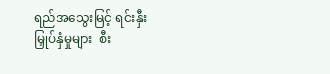ရည်အသွေးမြင့် ရင်းနှီး မြှုပ်နှံမှုများ  စီး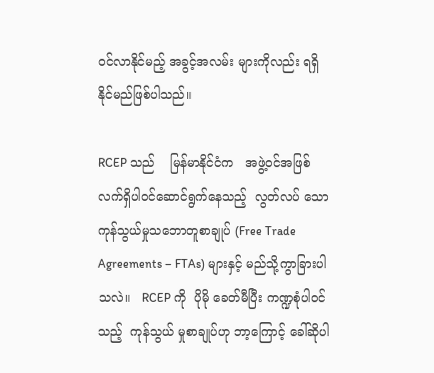ဝင်လာနိုင်မည့် အခွင့်အလမ်း များကိုလည်း ရရှိနိုင်မည်ဖြစ်ပါသည်။

RCEP သည်    မြန်မာနိုင်ငံက   အဖွဲ့ဝင်အဖြစ်     လက်ရှိပါဝင်ဆောင်ရွက်နေသည့်  လွတ်လပ် သော        ကုန်သွယ်မှုသဘောတူစာချုပ် (Free Trade Agreements – FTAs) များနှင့် မည်သို့ကွာခြားပါသလဲ။   RCEP ကို  ပိုမို ခေတ်မီပြီး ကဏ္ဍစုံပါဝင်သည့်  ကုန်သွယ် မှုစာချုပ်ဟု ဘာ့ကြောင့် ခေါ်ဆိုပါ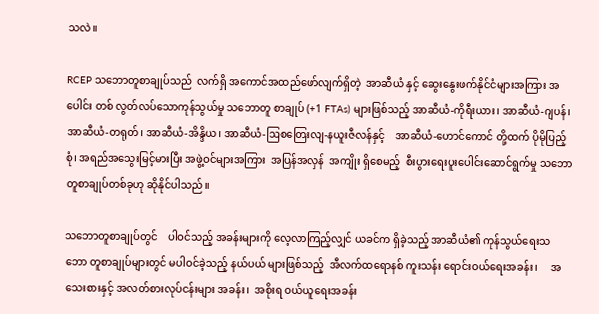သလဲ။

RCEP သဘောတူစာချုပ်သည်  လက်ရှိ အကောင်အထည်ဖော်လျက်ရှိတဲ့  အာဆီယံ နှင့် ဆွေးနွေးဖက်နိုင်ငံများအကြား အပေါင်း တစ် လွတ်လပ်သောကုန်သွယ်မှု သဘောတူ စာချုပ် (+1 FTAs) များဖြစ်သည့် အာဆီယံ-ကိုရီးယား၊ အာဆီယံ-ဂျပန်၊ အာဆီယံ-တရုတ်၊ အာဆီယံ-အိန္ဒိယ၊ အာဆီယံ-ဩစတြေးလျ-နယူးဇီလန်နှင့်    အာဆီယံ-ဟောင်ကောင် တို့ထက် ပိုမိုပြည့်စုံ၊ အရည်အသွေးမြင့်မားပြီး အဖွဲ့ဝင်များအကြား  အပြန်အလှန်  အကျိုး ရှိစေမည့်  စီးပွားရေးပူးပေါင်းဆောင်ရွက်မှု သဘောတူစာချုပ်တစ်ခုဟု ဆိုနိုင်ပါသည်။

သဘောတူစာချုပ်တွင်    ပါဝင်သည့် အခန်းများကို လေ့လာကြည့်လျှင် ယခင်က ရှိခဲ့သည့် အာဆီယံ၏ ကုန်သွယ်ရေးသဘော တူစာချုပ်များတွင် မပါဝင်ခဲ့သည့် နယ်ပယ် များဖြစ်သည့်  အီလက်ထရောနစ် ကူးသန်း ရောင်းဝယ်ရေးအခန်း၊     အသေးစားနှင့် အလတ်စားလုပ်ငန်းများ အခန်း၊  အစိုးရ ဝယ်ယူရေးအခန်း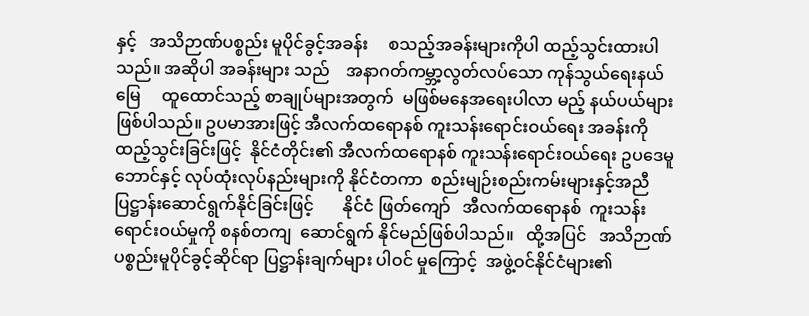နှင့်   အသိဉာဏ်ပစ္စည်း မူပိုင်ခွင့်အခန်း     စသည့်အခန်းများကိုပါ ထည့်သွင်းထားပါသည်။ အဆိုပါ အခန်းများ သည်    အနာဂတ်ကမ္ဘာ့လွတ်လပ်သော ကုန်သွယ်ရေးနယ်မြေ     ထူထောင်သည့် စာချုပ်များအတွက်  မဖြစ်မနေအရေးပါလာ မည့် နယ်ပယ်များ ဖြစ်ပါသည်။ ဥပမာအားဖြင့် အီလက်ထရောနစ် ကူးသန်းရောင်းဝယ်ရေး အခန်းကို ထည့်သွင်းခြင်းဖြင့်  နိုင်ငံတိုင်း၏ အီလက်ထရောနစ် ကူးသန်းရောင်းဝယ်ရေး ဥပဒေမူဘောင်နှင့် လုပ်ထုံးလုပ်နည်းများကို နိုင်ငံတကာ  စည်းမျဉ်းစည်းကမ်းများနှင့်အညီ ပြဋ္ဌာန်းဆောင်ရွက်နိုင်ခြင်းဖြင့်       နိုင်ငံ ဖြတ်ကျော်   အီလက်ထရောနစ်  ကူးသန်း ရောင်းဝယ်မှုကို စနစ်တကျ  ဆောင်ရွက် နိုင်မည်ဖြစ်ပါသည်။   ထို့အပြင်   အသိဉာဏ် ပစ္စည်းမူပိုင်ခွင့်ဆိုင်ရာ ပြဋ္ဌာန်းချက်များ ပါဝင် မှုကြောင့်  အဖွဲ့ဝင်နိုင်ငံများ၏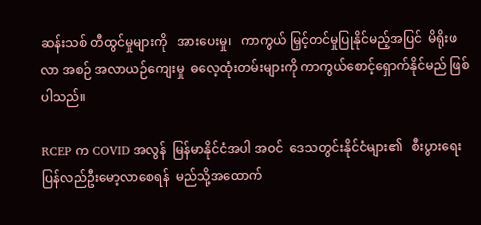ဆန်းသစ် တီထွင်မှုများကို   အားပေးမှု၊   ကာကွယ် မြှင့်တင်မှုပြုနိုင်မည့်အပြင်  မိရိုးဖလာ အစဉ် အလာယဉ်ကျေးမှု  ဓလေ့ထုံးတမ်းများကို ကာကွယ်စောင့်ရှောက်နိုင်မည် ဖြစ်ပါသည်။

RCEP က COVID အလွန်  မြန်မာနိုင်ငံအပါ အဝင်  ဒေသတွင်းနိုင်ငံများ၏   စီးပွားရေး ပြန်လည်ဦးမော့လာစေရန်  မည်သို့အထောက်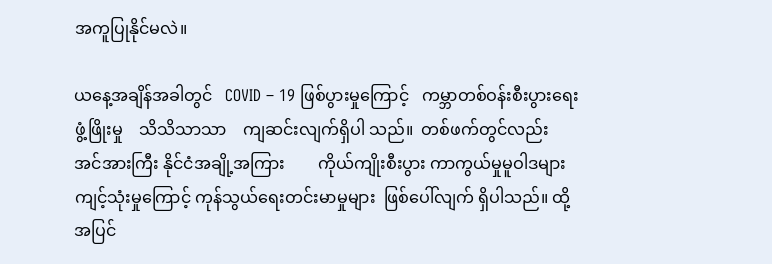အကူပြုနိုင်မလဲ။

ယနေ့အချိန်အခါတွင်   COVID – 19 ဖြစ်ပွားမှုကြောင့်   ကမ္ဘာတစ်ဝန်းစီးပွားရေး ဖွံ့ဖြိုးမှု    သိသိသာသာ    ကျဆင်းလျက်ရှိပါ သည်။  တစ်ဖက်တွင်လည်း    အင်အားကြီး နိုင်ငံအချို့အကြား        ကိုယ်ကျိုးစီးပွား ကာကွယ်မှုမူဝါဒများ     ကျင့်သုံးမှုကြောင့် ကုန်သွယ်ရေးတင်းမာမှုများ  ဖြစ်ပေါ်လျက် ရှိပါသည်။ ထို့အပြင်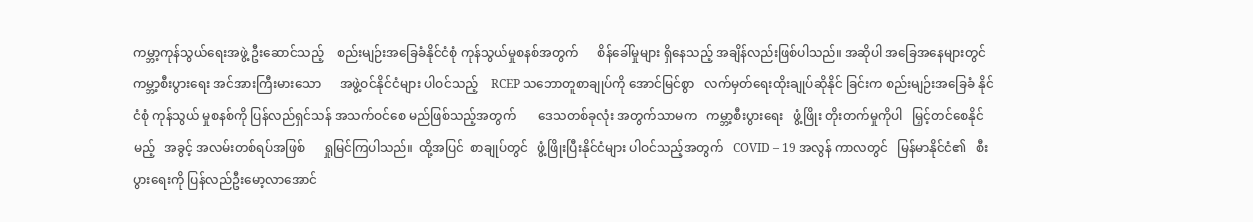ကမ္ဘာ့ကုန်သွယ်ရေးအဖွဲ့ ဦးဆောင်သည့်    စည်းမျဉ်းအခြေခံနိုင်ငံစုံ ကုန်သွယ်မှုစနစ်အတွက်      စိန်ခေါ်မှုများ ရှိနေသည့် အချိန်လည်းဖြစ်ပါသည်။ အဆိုပါ အခြေအနေများတွင်      ကမ္ဘာ့စီးပွားရေး အင်အားကြီးမားသော      အဖွဲ့ဝင်နိုင်ငံများ ပါဝင်သည့်    RCEP သဘောတူစာချုပ်ကို အောင်မြင်စွာ   လက်မှတ်ရေးထိုးချုပ်ဆိုနိုင် ခြင်းက စည်းမျဉ်းအခြေခံ နိုင်ငံစုံ ကုန်သွယ် မှုစနစ်ကို ပြန်လည်ရှင်သန် အသက်ဝင်စေ မည်ဖြစ်သည့်အတွက်       ဒေသတစ်ခုလုံး အတွက်သာမက   ကမ္ဘာ့စီးပွားရေး   ဖွံ့ဖြိုး တိုးတက်မှုကိုပါ   မြှင့်တင်စေနိုင်မည့်   အခွင့် အလမ်းတစ်ရပ်အဖြစ်      ရှုမြင်ကြပါသည်။  ထို့အပြင်  စာချုပ်တွင်   ဖွံ့ဖြိုးပြီးနိုင်ငံများ ပါဝင်သည့်အတွက်   COVID – 19 အလွန် ကာလတွင်   မြန်မာနိုင်ငံ၏   စီးပွားရေးကို ပြန်လည်ဦးမော့လာအောင်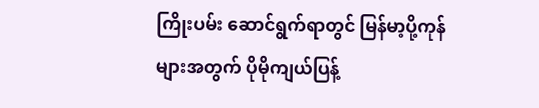ကြိုးပမ်း ဆောင်ရွက်ရာတွင် မြန်မာ့ပို့ကုန်များအတွက် ပိုမိုကျယ်ပြန့်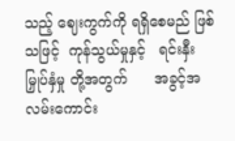သည့် ဈေးကွက်ကို ရရှိစေမည် ဖြစ်သဖြင့်  ကုန်သွယ်မှုနှင့်   ရင်းနှီးမြှုပ်နှံမှု တို့အတွက်      အခွင့်အလမ်းကောင်း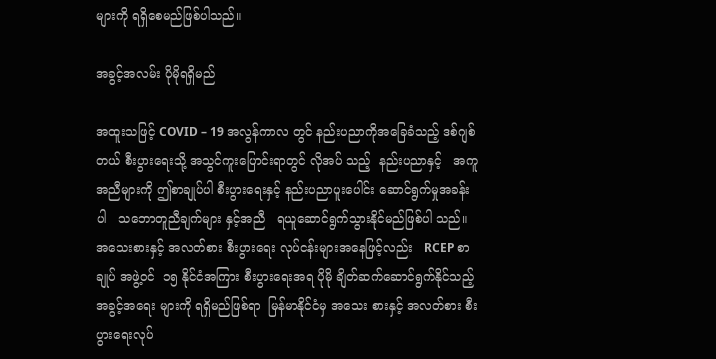များကို ရရှိစေမည်ဖြစ်ပါသည်။

အခွင့်အလမ်း ပိုမိုရရှိမည်

အထူးသဖြင့် COVID – 19 အလွန်ကာလ တွင် နည်းပညာကိုအခြေခံသည့် ဒစ်ဂျစ်တယ် စီးပွားရေးသို့ အသွင်ကူးပြောင်းရာတွင် လိုအပ် သည့်  နည်းပညာနှင့်   အကူအညီများကို ဤစာချုပ်ပါ စီးပွားရေးနှင့် နည်းပညာပူးပေါင်း ဆောင်ရွက်မှုအခန်းပါ   သဘောတူညီချက်များ နှင့်အညီ   ရယူဆောင်ရွက်သွားနိုင်မည်ဖြစ်ပါ သည်။  အသေးစားနှင့် အလတ်စား စီးပွားရေး လုပ်ငန်းများအနေဖြင့်လည်း   RCEP စာချုပ် အဖွဲ့ဝင်  ၁၅ နိုင်ငံအကြား စီးပွားရေးအရ ပိုမို ချိတ်ဆက်ဆောင်ရွက်နိုင်သည့်   အခွင့်အရေး များကို ရရှိမည်ဖြစ်ရာ  မြန်မာနိုင်ငံမှ အသေး စားနှင့် အလတ်စား စီးပွားရေးလုပ်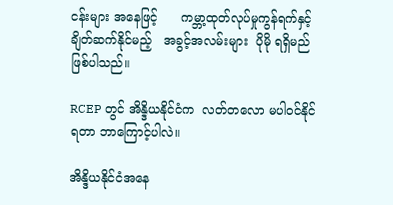ငန်းများ အနေဖြင့်      ကမ္ဘာ့ထုတ်လုပ်မှုကွန်ရက်နှင့် ချိတ်ဆက်နိုင်မည့်   အခွင့်အလမ်းများ  ပိုမို ရရှိမည်ဖြစ်ပါသည်။

RCEP တွင် အိန္ဒိယနိုင်ငံက  လတ်တလော မပါဝင်နိုင်ရတာ ဘာကြောင့်ပါလဲ။

အိန္ဒိယနိုင်ငံအနေ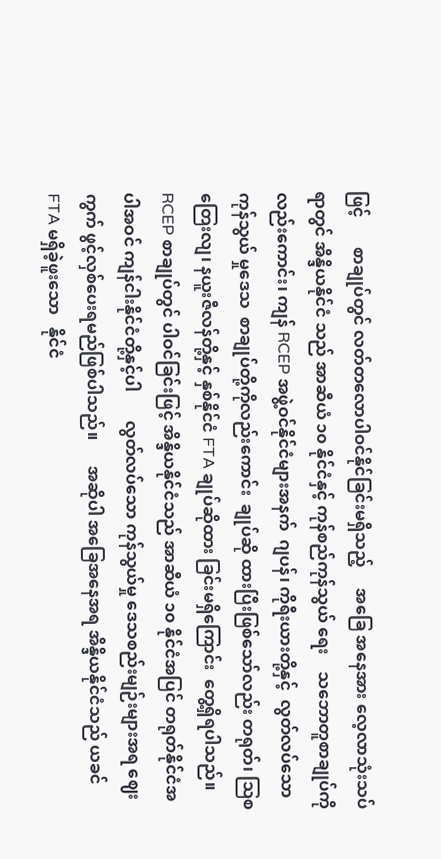ဖြင့်       စာချုပ်တွင် လတ်တလောပါဝင်နိုင်ခြင်းမရှိသည့်     အခြေ အနေအား လေ့လာသုံးသပ်ရာတွင် အိန္ဒိယနိုင်ငံ သည် အာဆီယံ ၁၀ နိုင်ငံနှင့် ကုန်စည်ကုန်သွယ် ရေး    သဘောတူစာချုပ်ကိုလည်းကောင်း၊ ကျန် RCEP အဖွဲ့ဝင်နိုင်ငံများအနက်  ဂျပန်၊ ကိုရီးယားတို့နှင့်  လွတ်လပ်သောကုန်သွယ် မှုဒေသ  စာချုပ်တို့ကိုလည်းကောင်း  ချုပ်ဆို ထားပြီးဖြစ်သော်လည်း တရုတ်၊ ဩစတြေးလျ၊ နယူးဇီလန်တို့နှင့် နှစ်နိုင်ငံ FTA ချုပ်ဆိုထား ခြင်းမရှိကြောင်း  တွေ့ရှိရပါသည်။    RCEP စာချုပ်တွင် ပါဝင်ခြင်းဖြင့် အိန္ဒိယနိုင်ငံသည် အာဆီယံ ၁၀ နိုင်ငံအပြင် တရုတ်နိုင်ငံအပါအဝင် ကျန်ငါးနိုင်ငံတို့နှင့်ပါ       လွတ်လပ်သော ကုန်သွယ်မှု ဒေသစည်းမျဉ်းများအရ ဈေးကွက် ဖွင့်လှစ်ပေးရမည်ဖြစ်ပါသည်။      အဆိုပါ အခြေအနေအရ အိန္ဒိယနိုင်ငံသည် ယခင် FTA မရှိခဲ့ဖူးသော   နိုင်ငံ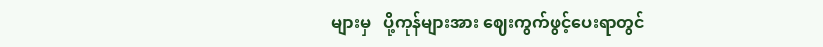များမှ   ပို့ကုန်များအား ဈေးကွက်ဖွင့်ပေးရာတွင်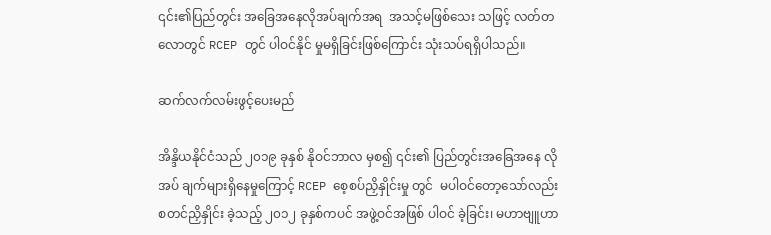၎င်း၏ပြည်တွင်း အခြေအနေလိုအပ်ချက်အရ  အသင့်မဖြစ်သေး သဖြင့် လတ်တလောတွင် RCEP တွင် ပါဝင်နိုင် မှုမရှိခြင်းဖြစ်ကြောင်း သုံးသပ်ရရှိပါသည်။

ဆက်လက်လမ်းဖွင့်ပေးမည်

အိန္ဒိယနိုင်ငံသည် ၂၀၁၉ ခုနှစ် နိုဝင်ဘာလ မှစ၍ ၎င်း၏ ပြည်တွင်းအခြေအနေ လိုအပ် ချက်များရှိနေမှုကြောင့် RCEP စေ့စပ်ညှိနှိုင်းမှု တွင်  မပါဝင်တော့သော်လည်း  စတင်ညှိနှိုင်း ခဲ့သည့် ၂၀၁၂ ခုနှစ်ကပင် အဖွဲ့ဝင်အဖြစ် ပါဝင် ခဲ့ခြင်း၊ မဟာဗျူဟာ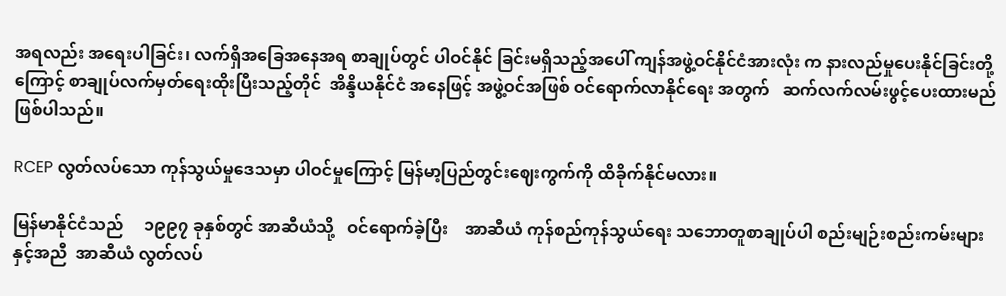အရလည်း အရေးပါခြင်း၊ လက်ရှိအခြေအနေအရ စာချုပ်တွင် ပါဝင်နိုင် ခြင်းမရှိသည့်အပေါ် ကျန်အဖွဲ့ဝင်နိုင်ငံအားလုံး က နားလည်မှုပေးနိုင်ခြင်းတို့ကြောင့် စာချုပ်လက်မှတ်ရေးထိုးပြီးသည့်တိုင်  အိန္ဒိယနိုင်ငံ အနေဖြင့် အဖွဲ့ဝင်အဖြစ် ဝင်ရောက်လာနိုင်ရေး အတွက်   ဆက်လက်လမ်းဖွင့်ပေးထားမည် ဖြစ်ပါသည်။

RCEP လွတ်လပ်သော ကုန်သွယ်မှုဒေသမှာ ပါဝင်မှုကြောင့် မြန်မာ့ပြည်တွင်းဈေးကွက်ကို ထိခိုက်နိုင်မလား။

မြန်မာနိုင်ငံသည်     ၁၉၉၇ ခုနှစ်တွင် အာဆီယံသို့   ဝင်ရောက်ခဲ့ပြီး    အာဆီယံ ကုန်စည်ကုန်သွယ်ရေး သဘောတူစာချုပ်ပါ စည်းမျဉ်းစည်းကမ်းများနှင့်အညီ  အာဆီယံ လွတ်လပ်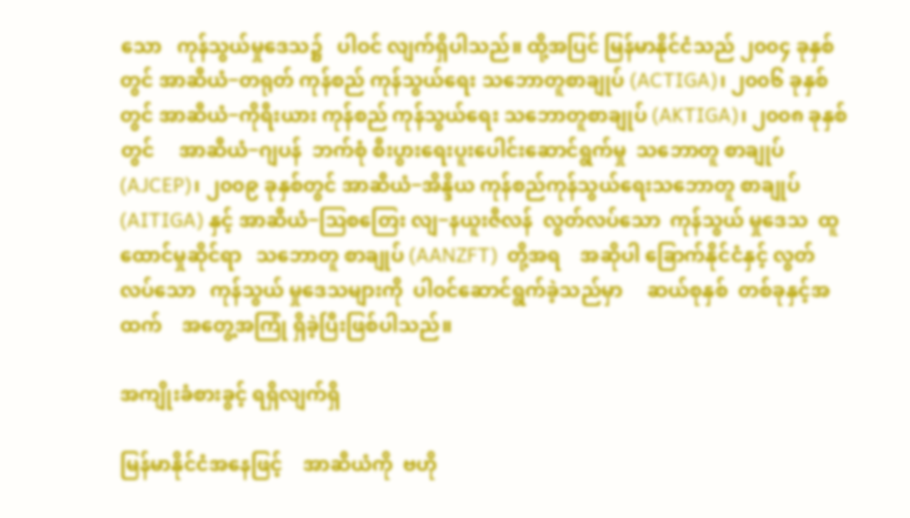သော   ကုန်သွယ်မှုဒေသ၌   ပါဝင် လျက်ရှိပါသည်။ ထို့အပြင် မြန်မာနိုင်ငံသည် ၂၀၀၄ ခုနှစ်တွင် အာဆီယံ−တရုတ် ကုန်စည် ကုန်သွယ်ရေး သဘောတူစာချုပ် (ACTIGA)၊ ၂၀၀၆ ခုနှစ်တွင် အာဆီယံ−ကိုရီးယား ကုန်စည် ကုန်သွယ်ရေး သဘောတူစာချုပ် (AKTIGA)၊ ၂၀၀၈ ခုနှစ်တွင်     အာဆီယံ−ဂျပန်  ဘက်စုံ စီးပွားရေးပူးပေါင်းဆောင်ရွက်မှု  သဘောတူ စာချုပ် (AJCEP)၊ ၂၀၀၉ ခုနှစ်တွင် အာဆီယံ−အိန္ဒိယ ကုန်စည်ကုန်သွယ်ရေးသဘောတူ စာချုပ် (AITIGA) နှင့် အာဆီယံ−ဩစတြေး လျ−နယူးဇီလန်  လွတ်လပ်သော  ကုန်သွယ် မှုဒေသ  ထူထောင်မှုဆိုင်ရာ   သဘောတူ စာချုပ် (AANZFT)  တို့အရ    အဆိုပါ ခြောက်နိုင်ငံနှင့် လွတ်လပ်သော   ကုန်သွယ် မှုဒေသများကို  ပါဝင်ဆောင်ရွက်ခဲ့သည်မှာ     ဆယ်စုနှစ်  တစ်ခုနှင့်အထက်    အတွေ့အကြုံ ရှိခဲ့ပြီးဖြစ်ပါသည်။

အကျိုးခံစားခွင့် ရရှိလျက်ရှိ

မြန်မာနိုင်ငံအနေဖြင့်    အာဆီယံကို  ဗဟို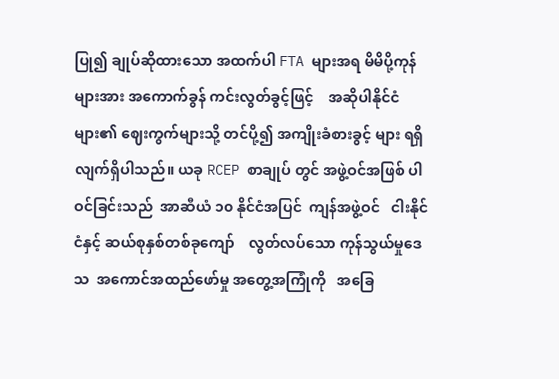ပြု၍ ချုပ်ဆိုထားသော အထက်ပါ FTA များအရ မိမိပို့ကုန်များအား အကောက်ခွန် ကင်းလွတ်ခွင့်ဖြင့်    အဆိုပါနိုင်ငံများ၏ ဈေးကွက်များသို့ တင်ပို့၍ အကျိုးခံစားခွင့် များ ရရှိလျက်ရှိပါသည်။ ယခု RCEP စာချုပ် တွင် အဖွဲ့ဝင်အဖြစ် ပါဝင်ခြင်းသည်  အာဆီယံ ၁၀ နိုင်ငံအပြင်  ကျန်အဖွဲ့ဝင်   ငါးနိုင်ငံနှင့် ဆယ်စုနှစ်တစ်ခုကျော်    လွတ်လပ်သော ကုန်သွယ်မှုဒေသ  အကောင်အထည်ဖော်မှု အတွေ့အကြုံကို   အခြေ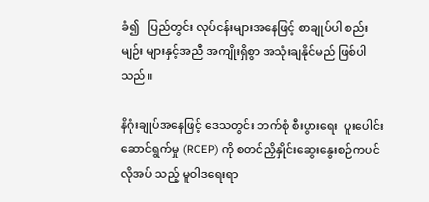ခံ၍   ပြည်တွင်း လုပ်ငန်းများအနေဖြင့် စာချုပ်ပါ စည်းမျဉ်း များနှင့်အညီ အကျိုးရှိစွာ အသုံးချနိုင်မည် ဖြစ်ပါသည်။

နိဂုံးချုပ်အနေဖြင့် ဒေသတွင်း ဘက်စုံ စီးပွားရေး  ပူးပေါင်းဆောင်ရွက်မှု (RCEP) ကို စတင်ညှိနှိုင်းဆွေးနွေးစဉ်ကပင် လိုအပ် သည့် မူဝါဒရေးရာ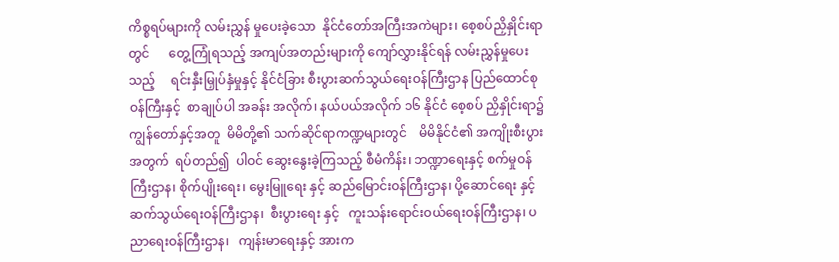ကိစ္စရပ်များကို လမ်းညွှန် မှုပေးခဲ့သော  နိုင်ငံတော်အကြီးအကဲများ၊ စေ့စပ်ညှိနှိုင်းရာတွင်      တွေ့ကြုံရသည့် အကျပ်အတည်းများကို ကျော်လွှားနိုင်ရန် လမ်းညွှန်မှုပေးသည့်     ရင်းနှီးမြှုပ်နှံမှုနှင့် နိုင်ငံခြား စီးပွားဆက်သွယ်ရေးဝန်ကြီးဌာန ပြည်ထောင်စုဝန်ကြီးနှင့်  စာချုပ်ပါ အခန်း အလိုက်၊ နယ်ပယ်အလိုက် ၁၆ နိုင်ငံ စေ့စပ် ညှိနှိုင်းရာ၌  ကျွန်တော်နှင့်အတူ  မိမိတို့၏ သက်ဆိုင်ရာကဏ္ဍများတွင်    မိမိနိုင်ငံ၏ အကျိုးစီးပွားအတွက်  ရပ်တည်၍  ပါဝင် ဆွေးနွေးခဲ့ကြသည့် စီမံကိန်း၊ ဘဏ္ဍာရေးနှင့် စက်မှုဝန်ကြီးဌာန၊ စိုက်ပျိုးရေး၊ မွေးမြူရေး နှင့် ဆည်မြောင်းဝန်ကြီးဌာန၊ ပို့ဆောင်ရေး နှင့် ဆက်သွယ်ရေးဝန်ကြီးဌာန၊  စီးပွားရေး နှင့်   ကူးသန်းရောင်းဝယ်ရေးဝန်ကြီးဌာန၊ ပညာရေးဝန်ကြီးဌာန၊   ကျန်းမာရေးနှင့် အားက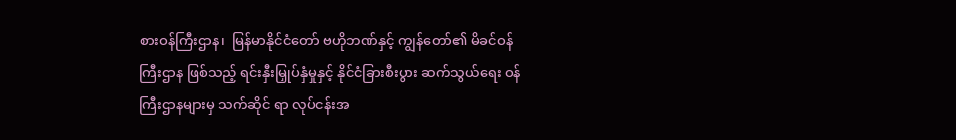စားဝန်ကြီးဌာန၊  မြန်မာနိုင်ငံတော် ဗဟိုဘဏ်နှင့် ကျွန်တော်၏ မိခင်ဝန်ကြီးဌာန ဖြစ်သည့် ရင်းနှီးမြှုပ်နှံမှုနှင့် နိုင်ငံခြားစီးပွား ဆက်သွယ်ရေး ဝန်ကြီးဌာနများမှ သက်ဆိုင် ရာ လုပ်ငန်းအ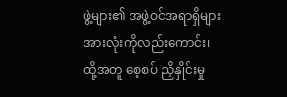ဖွဲ့များ၏ အဖွဲ့ဝင်အရာရှိများ အားလုံးကိုလည်းကောင်း၊  ထို့အတူ စေ့စပ် ညှိနှိုင်းမှု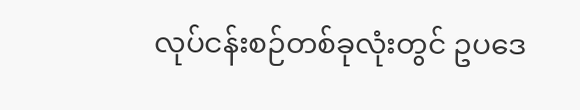လုပ်ငန်းစဉ်တစ်ခုလုံးတွင် ဥပဒေ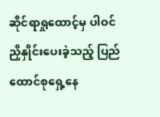ဆိုင်ရာရှုထောင့်မှ ပါဝင်ညှိနှိုင်းပေးခဲ့သည့် ပြည်ထောင်စုရှေ့နေ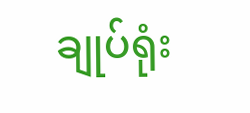ချုပ်ရုံး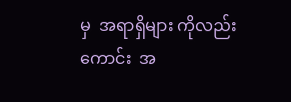မှ  အရာရှိများ ကိုလည်းကောင်း  အ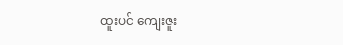ထူးပင် ကျေးဇူး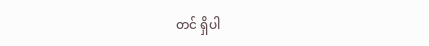တင် ရှိပါ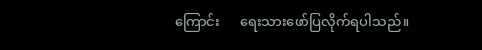ကြောင်း      ရေးသားဖော်ပြလိုက်ရပါသည်။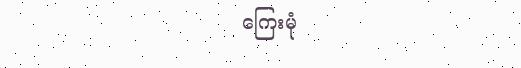ကြေးမုံ